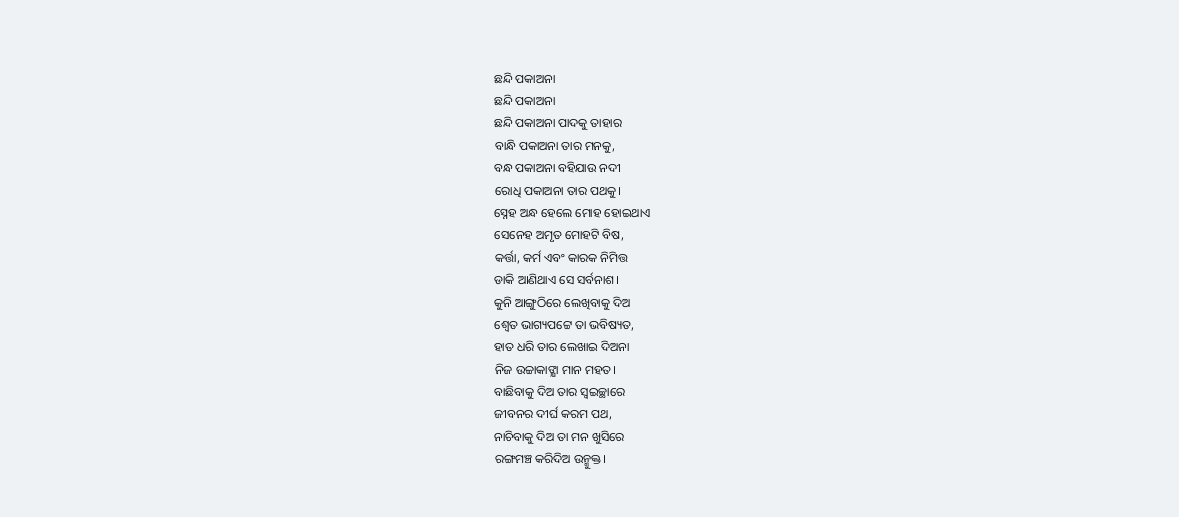ଛନ୍ଦି ପକାଅନା
ଛନ୍ଦି ପକାଅନା
ଛନ୍ଦି ପକାଅନା ପାଦକୁ ତାହାର
ବାନ୍ଧି ପକାଅନା ତାର ମନକୁ,
ବନ୍ଧ ପକାଅନା ବହିଯାଉ ନଦୀ
ରୋଧି ପକାଅନା ତାର ପଥକୁ।
ସ୍ନେହ ଅନ୍ଧ ହେଲେ ମୋହ ହୋଇଥାଏ
ସେନେହ ଅମୃତ ମୋହଟି ବିଷ,
କର୍ତ୍ତା, କର୍ମ ଏବଂ କାରକ ନିମିତ୍ତ
ଡାକି ଆଣିଥାଏ ସେ ସର୍ବନାଶ।
କୁନି ଆଙ୍ଗୁଠିରେ ଲେଖିବାକୁ ଦିଅ
ଶ୍ବେତ ଭାଗ୍ୟପଟ୍ଟେ ତା ଭବିଷ୍ୟତ,
ହାତ ଧରି ତାର ଲେଖାଇ ଦିଅନା
ନିଜ ଉଚ୍ଚାକାଙ୍କ୍ଷା ମାନ ମହତ।
ବାଛିବାକୁ ଦିଅ ତାର ସ୍ବଇଚ୍ଛାରେ
ଜୀବନର ଦୀର୍ଘ କରମ ପଥ,
ନାଚିବାକୁ ଦିଅ ତା ମନ ଖୁସିରେ
ରଙ୍ଗମଞ୍ଚ କରିଦିଅ ଉନ୍ମୁକ୍ତ।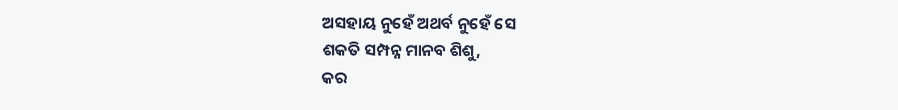ଅସହାୟ ନୁହେଁ ଅଥର୍ବ ନୁହେଁ ସେ
ଶକତି ସମ୍ପନ୍ନ ମାନବ ଶିଶୁ,
କର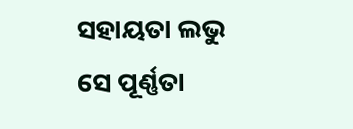ସହାୟତା ଲଭୁ ସେ ପୂର୍ଣ୍ଣତା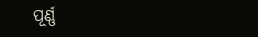ପୂର୍ଣ୍ଣ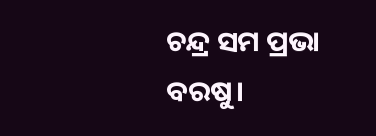ଚନ୍ଦ୍ର ସମ ପ୍ରଭା ବରଷୁ।